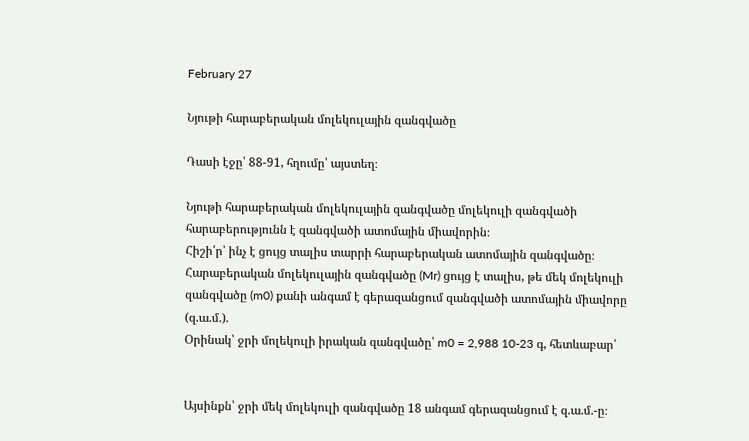February 27

Նյութի հարաբերական մոլեկուլային զանգվածը

Դասի էջը՝ 88-91, հղումը՝ այստեղ։

Նյութի հարաբերական մոլեկուլային զանգվածը մոլեկուլի զանգվածի հարաբերությունն է զանգվածի ատոմային միավորին։
Հիշի՛ր՝ ինչ է ցույց տալիս տարրի հարաբերական ատոմային զանգվածը։
Հարաբերական մոլեկուլային զանգվածը (Mr) ցույց է տալիս, թե մեկ մոլեկուլի զանգվածը (m0) քանի անգամ է գերազանցում զանգվածի ատոմային միավորը (զ.ա.մ.).
Օրինակ՝ ջրի մոլեկուլի իրական զանգվածը՝ m0 = 2,988 10-23 գ, հետևաբար՝


Այսինքն՝ ջրի մեկ մոլեկուլի զանգվածը 18 անգամ գերազանցում է զ.ա.մ.-ը։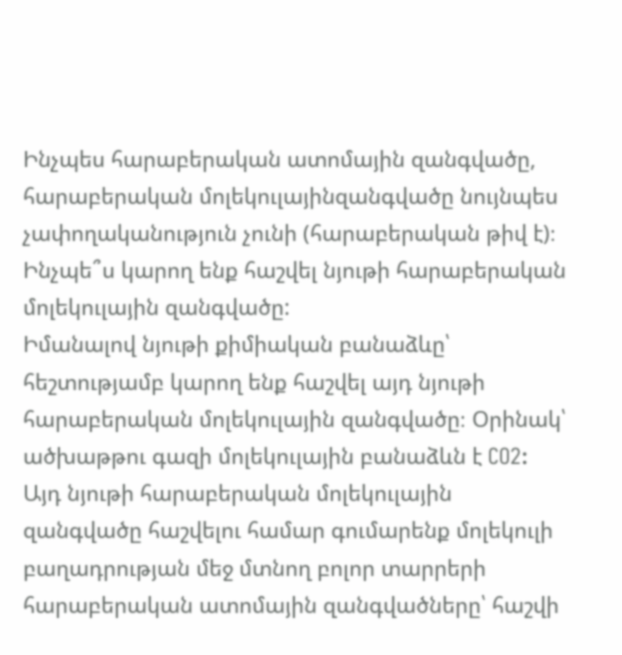Ինչպես հարաբերական ատոմային զանգվածը, հարաբերական մոլեկուլայինզանգվածը նույնպես չափողականություն չունի (հարաբերական թիվ է)։ Ինչպե՞ս կարող ենք հաշվել նյութի հարաբերական մոլեկուլային զանգվածը:
Իմանալով նյութի քիմիական բանաձևը՝ հեշտությամբ կարող ենք հաշվել այդ նյութի հարաբերական մոլեկուլային զանգվածը։ Օրինակ՝ ածխաթթու գազի մոլեկուլային բանաձևն է CO2: Այդ նյութի հարաբերական մոլեկուլային զանգվածը հաշվելու համար գումարենք մոլեկուլի բաղադրության մեջ մտնող բոլոր տարրերի հարաբերական ատոմային զանգվածները՝ հաշվի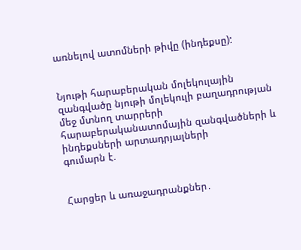առնելով ատոմների թիվը (ինդեքսը):


Նյութի հարաբերական մոլեկուլային զանգվածը նյութի մոլեկուլի բաղադրության մեջ մտնող տարրերի հարաբերականատոմային զանգվածների և ինդեքսների արտադրյալների
գումարն է.


Հարցեր և առաջադրանքներ․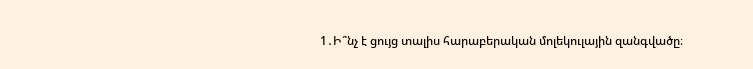1․Ի՞նչ է ցույց տալիս հարաբերական մոլեկուլային զանգվածը։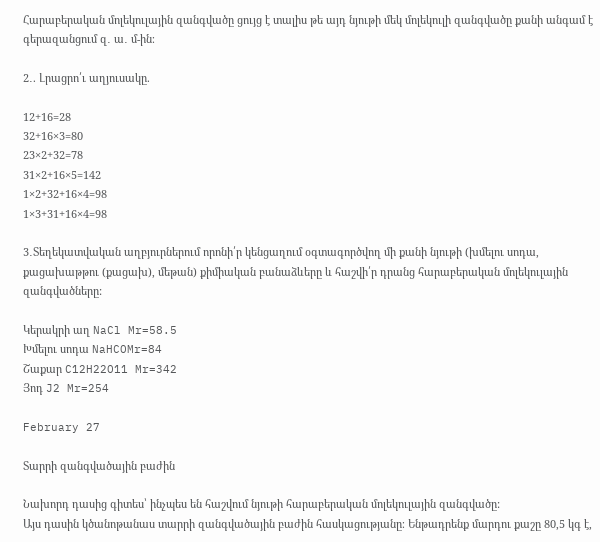Հարաբերական մոլեկուլային զանգվածը ցույց է տալիս թե այդ նյութի մեկ մոլեկուլի զանգվածը քանի անգամ է գերազանցում զ․ ա․ մ-ին։

2․. Լրացրո՛ւ աղյուսակը.

12+16=28
32+16×3=80
23×2+32=78
31×2+16×5=142
1×2+32+16×4=98
1×3+31+16×4=98

3․Տեղեկատվական աղբյուրներում որոնի՛ր կենցաղում օգտագործվող մի քանի նյութի (խմելու սոդա, քացախաթթու (քացախ), մեթան) քիմիական բանաձևերը և հաշվի՛ր դրանց հարաբերական մոլեկուլային զանգվածները:

Կերակրի աղ NaCl Mr=58.5
Խմելու սոդա NaHCOMr=84
Շաքար C12H22O11 Mr=342
Յոդ J2 Mr=254

February 27

Տարրի զանգվածային բաժին

Նախորդ դասից գիտես՝ ինչպես են հաշվում նյութի հարաբերական մոլեկուլային զանգվածը:
Այս դասին կծանոթանաս տարրի զանգվածային բաժին հասկացությանը։ Ենթադրենք մարդու քաշը 80,5 կգ է,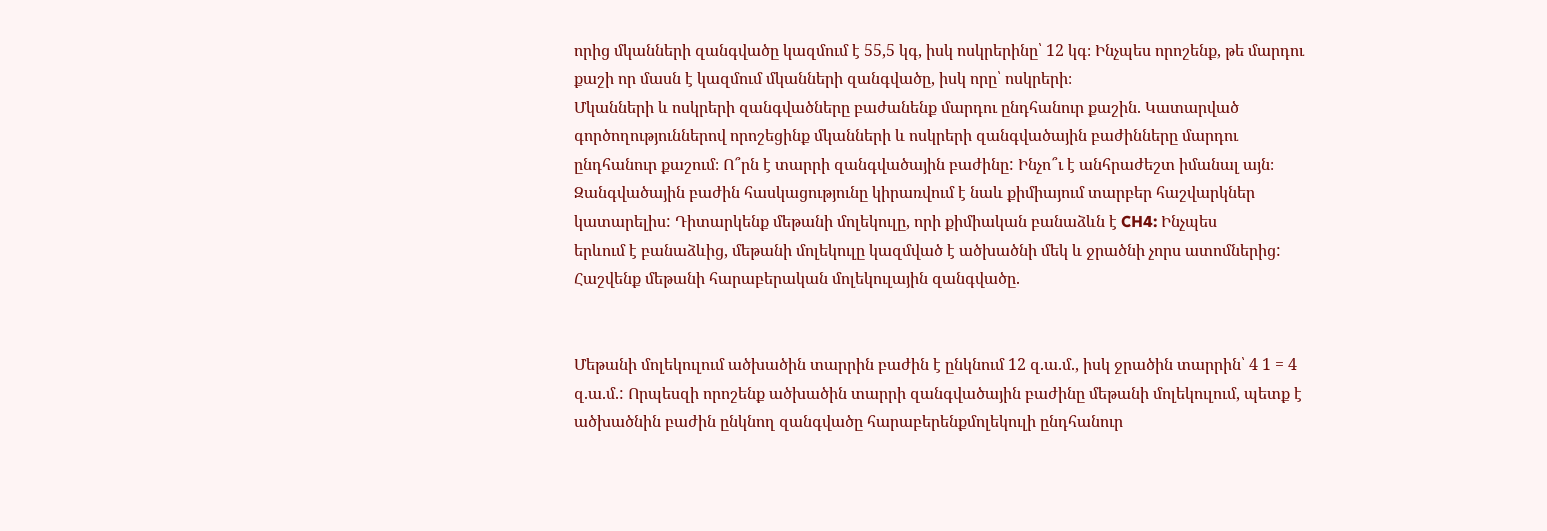որից մկանների զանգվածը կազմում է 55,5 կգ, իսկ ոսկրերինը՝ 12 կգ։ Ինչպես որոշենք, թե մարդու քաշի որ մասն է կազմում մկանների զանգվածը, իսկ որը՝ ոսկրերի։
Մկանների և ոսկրերի զանգվածները բաժանենք մարդու ընդհանուր քաշին. Կատարված գործողություններով որոշեցինք մկանների և ոսկրերի զանգվածային բաժինները մարդու ընդհանուր քաշում։ Ո՞րն է տարրի զանգվածային բաժինը: Ինչո՞ւ է անհրաժեշտ իմանալ այն։
Զանգվածային բաժին հասկացությունը կիրառվում է նաև քիմիայում տարբեր հաշվարկներ կատարելիս: Դիտարկենք մեթանի մոլեկուլը, որի քիմիական բանաձևն է CH4: Ինչպես
երևում է բանաձևից, մեթանի մոլեկուլը կազմված է ածխածնի մեկ և ջրածնի չորս ատոմներից: Հաշվենք մեթանի հարաբերական մոլեկուլային զանգվածը.


Մեթանի մոլեկուլում ածխածին տարրին բաժին է ընկնում 12 զ.ա.մ., իսկ ջրածին տարրին՝ 4 1 = 4 զ.ա.մ.: Որպեսզի որոշենք ածխածին տարրի զանգվածային բաժինը մեթանի մոլեկուլում, պետք է
ածխածնին բաժին ընկնող զանգվածը հարաբերենքմոլեկուլի ընդհանուր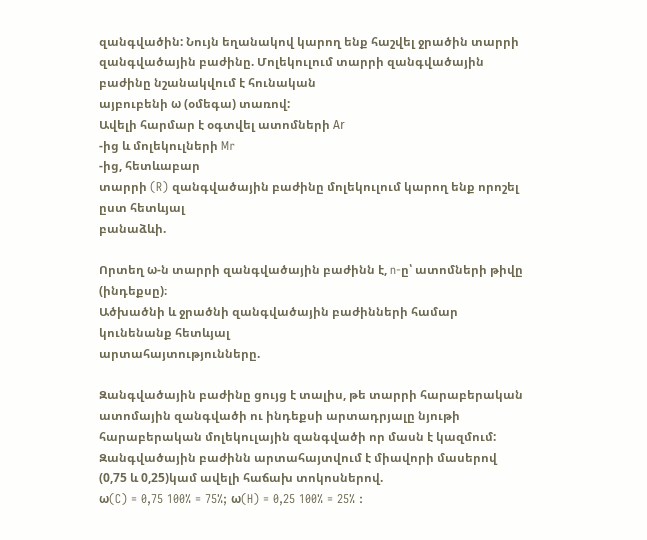զանգվածին: Նույն եղանակով կարող ենք հաշվել ջրածին տարրի զանգվածային բաժինը. Մոլեկուլում տարրի զանգվածային բաժինը նշանակվում է հունական
այբուբենի ω (օմեգա) տառով:
Ավելի հարմար է օգտվել ատոմների Аr
-ից և մոլեկուլների Mr
-ից, հետևաբար
տարրի (R) զանգվածային բաժինը մոլեկուլում կարող ենք որոշել ըստ հետևյալ
բանաձևի.

Որտեղ ω-ն տարրի զանգվածային բաժինն է, n-ը՝ ատոմների թիվը (ինդեքսը)։
Ածխածնի և ջրածնի զանգվածային բաժինների համար կունենանք հետևյալ
արտահայտությունները.

Զանգվածային բաժինը ցույց է տալիս, թե տարրի հարաբերական
ատոմային զանգվածի ու ինդեքսի արտադրյալը նյութի հարաբերական մոլեկուլային զանգվածի որ մասն է կազմում:
Զանգվածային բաժինն արտահայտվում է միավորի մասերով (0,75 և 0,25)կամ ավելի հաճախ տոկոսներով.
ω(C) = 0,75 100% = 75%; ω(H) = 0,25 100% = 25% :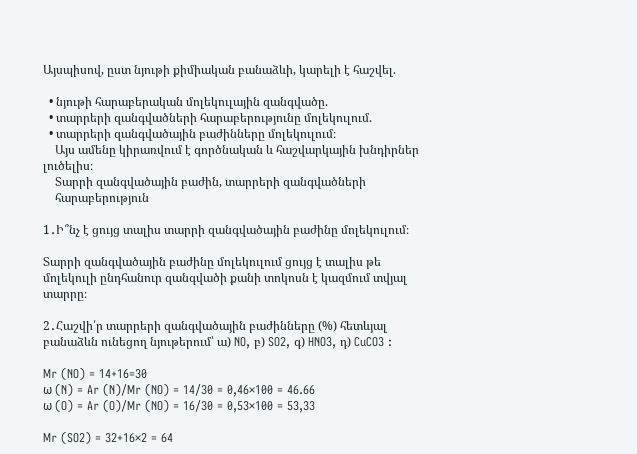Այսպիսով, ըստ նյութի քիմիական բանաձևի, կարելի է հաշվել.

  • նյութի հարաբերական մոլեկուլային զանգվածը.
  • տարրերի զանգվածների հարաբերությունը մոլեկուլում.
  • տարրերի զանգվածային բաժինները մոլեկուլում։
    Այս ամենը կիրառվում է գործնական և հաշվարկային խնդիրներ լուծելիս։
    Տարրի զանգվածային բաժին, տարրերի զանգվածների
    հարաբերություն

1․Ի՞նչ է ցույց տալիս տարրի զանգվածային բաժինը մոլեկուլում։

Տարրի զանգվածային բաժինը մոլեկուլում ցույց է տալիս թե մոլեկուլի ընդհանուր զանգվածի քանի տոկոսն է կազմում տվյալ տարրը։

2․Հաշվի՛ր տարրերի զանգվածային բաժինները (%) հետևյալ բանաձևն ունեցող նյութերում՝ ա) NO, բ) SO2, գ) HNO3, դ) CuCO3 :

Mr (NO) = 14+16=30
ω (N) = Ar (N)/Mr (NO) = 14/30 = 0,46×100 = 46.66
ω (O) = Ar (O)/Mr (NO) = 16/30 = 0,53×100 = 53,33

Mr (SO2) = 32+16×2 = 64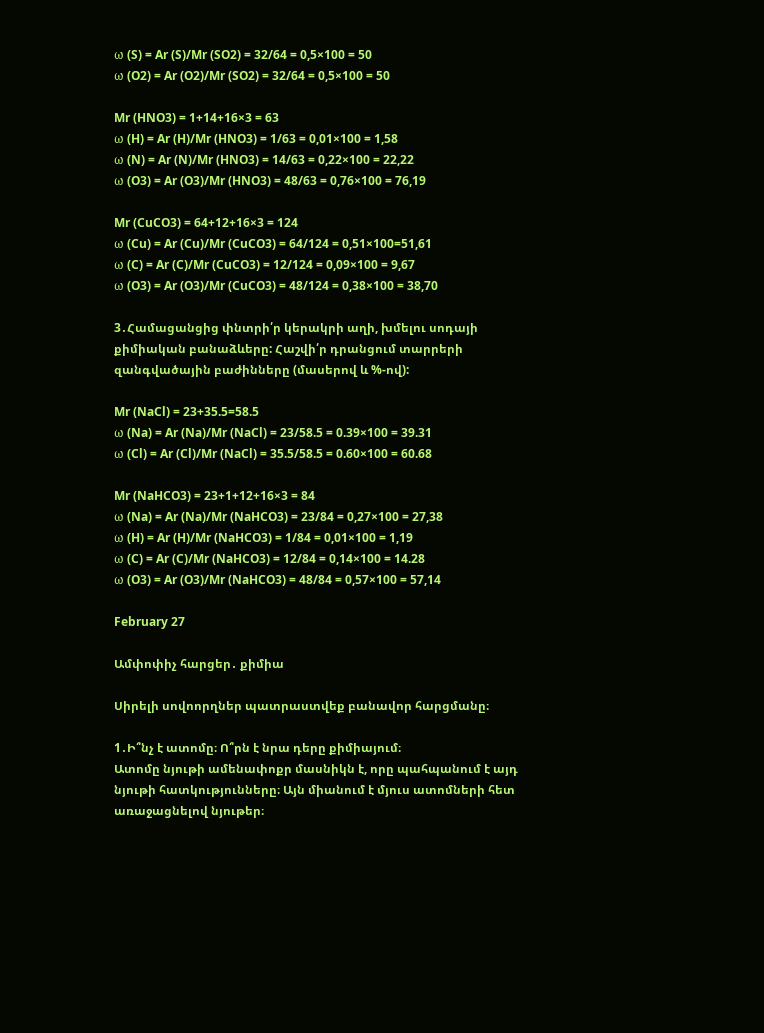ω (S) = Ar (S)/Mr (SO2) = 32/64 = 0,5×100 = 50
ω (O2) = Ar (O2)/Mr (SO2) = 32/64 = 0,5×100 = 50

Mr (HNO3) = 1+14+16×3 = 63
ω (H) = Ar (H)/Mr (HNO3) = 1/63 = 0,01×100 = 1,58
ω (N) = Ar (N)/Mr (HNO3) = 14/63 = 0,22×100 = 22,22
ω (O3) = Ar (O3)/Mr (HNO3) = 48/63 = 0,76×100 = 76,19

Mr (CuCO3) = 64+12+16×3 = 124
ω (Cu) = Ar (Cu)/Mr (CuCO3) = 64/124 = 0,51×100=51,61
ω (C) = Ar (C)/Mr (CuCO3) = 12/124 = 0,09×100 = 9,67
ω (O3) = Ar (O3)/Mr (CuCO3) = 48/124 = 0,38×100 = 38,70

3․Համացանցից փնտրի՛ր կերակրի աղի, խմելու սոդայի քիմիական բանաձևերը: Հաշվի՛ր դրանցում տարրերի զանգվածային բաժինները (մասերով և %-ով):

Mr (NaCl) = 23+35.5=58.5
ω (Na) = Ar (Na)/Mr (NaCl) = 23/58.5 = 0.39×100 = 39.31
ω (Cl) = Ar (Cl)/Mr (NaCl) = 35.5/58.5 = 0.60×100 = 60.68

Mr (NaHCO3) = 23+1+12+16×3 = 84
ω (Na) = Ar (Na)/Mr (NaHCO3) = 23/84 = 0,27×100 = 27,38
ω (H) = Ar (H)/Mr (NaHCO3) = 1/84 = 0,01×100 = 1,19
ω (C) = Ar (C)/Mr (NaHCO3) = 12/84 = 0,14×100 = 14.28
ω (O3) = Ar (O3)/Mr (NaHCO3) = 48/84 = 0,57×100 = 57,14

February 27

Ամփոփիչ հարցեր․ քիմիա

Սիրելի սովոորղներ պատրաստվեք բանավոր հարցմանը։

1․Ի՞նչ է ատոմը։ Ո՞րն է նրա դերը քիմիայում։
Ատոմը նյութի ամենափոքր մասնիկն է, որը պահպանում է այդ նյութի հատկությունները։ Այն միանում է մյուս ատոմների հետ առաջացնելով նյութեր։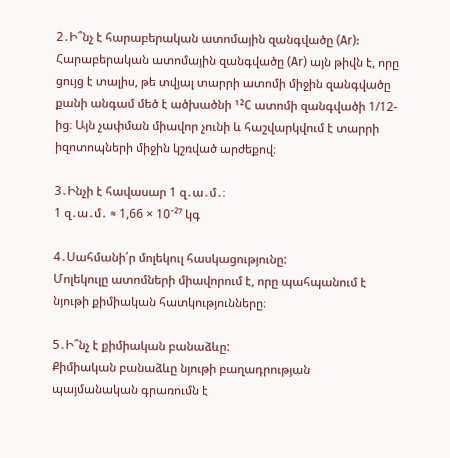2․Ի՞նչ է հարաբերական ատոմային զանգվածը (Ar):
Հարաբերական ատոմային զանգվածը (Ar) այն թիվն է, որը ցույց է տալիս, թե տվյալ տարրի ատոմի միջին զանգվածը քանի անգամ մեծ է ածխածնի ¹²C ատոմի զանգվածի 1/12-ից։ Այն չափման միավոր չունի և հաշվարկվում է տարրի իզոտոպների միջին կշռված արժեքով։

3․Ինչի է հավասար 1 զ․ա․մ․։
1 զ․ա․մ․ ≈ 1,66 × 10⁻²⁷ կգ

4․Սահմանի՛ր մոլեկուլ հասկացությունը:
Մոլեկուլը ատոմների միավորում է, որը պահպանում է նյութի քիմիական հատկությունները։

5․Ի՞նչ է քիմիական բանաձևը:
Քիմիական բանաձևը նյութի բաղադրության պայմանական գրառումն է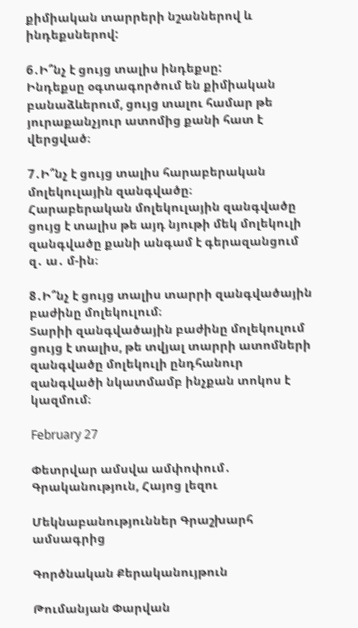քիմիական տարրերի նշաններով և ինդեքսներով:

6․Ի՞նչ է ցույց տալիս ինդեքսը:
Ինդեքսը օգտագործում են քիմիական բանաձևերում, ցույց տալու համար թե յուրաքանչյուր ատոմից քանի հատ է վերցված։

7․Ի՞նչ է ցույց տալիս հարաբերական մոլեկուլային զանգվածը։
Հարաբերական մոլեկուլային զանգվածը ցույց է տալիս թե այդ նյութի մեկ մոլեկուլի զանգվածը քանի անգամ է գերազանցում զ․ ա․ մ-ին։

8․Ի՞նչ է ցույց տալիս տարրի զանգվածային բաժինը մոլեկուլում։
Տարիի զանգվածային բաժինը մոլեկուլում ցույց է տալիս, թե տվյալ տարրի ատոմների զանգվածը մոլեկուլի ընդհանուր զանգվածի նկատմամբ ինչքան տոկոս է կազմում։

February 27

Փետրվար ամսվա ամփոփում․ Գրականություն, Հայոց լեզու

Մեկնաբանություններ Գրաշխարհ ամսագրից

Գործնական Քերականույթուն

Թումանյան Փարվան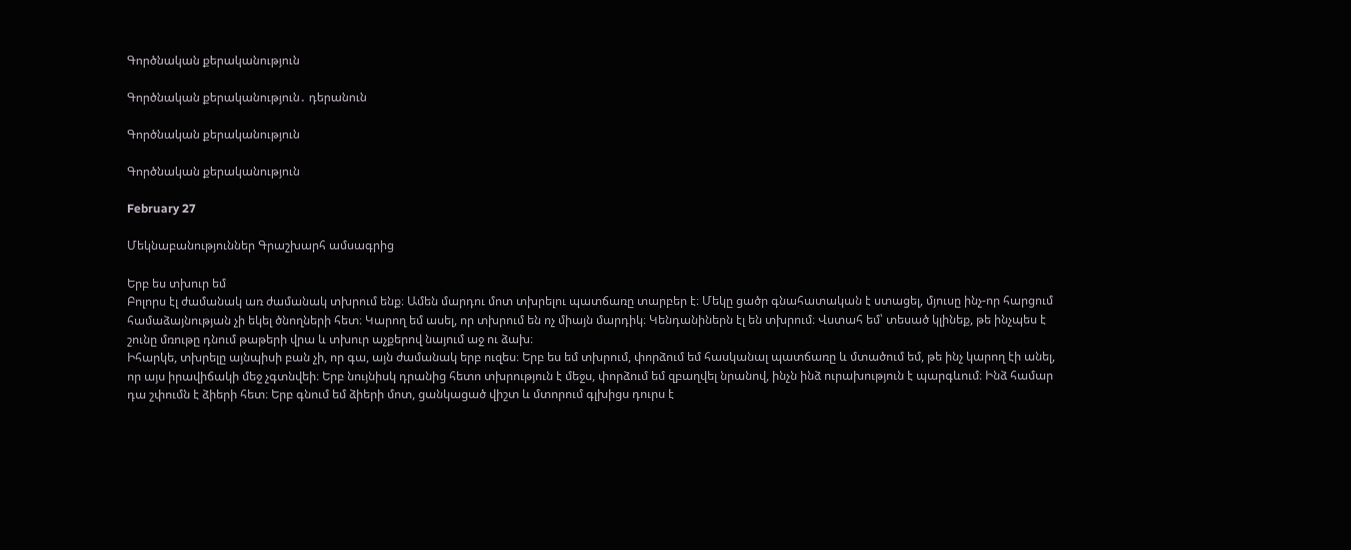Գործնական քերականություն

Գործնական քերականություն․ դերանուն

Գործնական քերականություն

Գործնական քերականություն

February 27

Մեկնաբանություններ Գրաշխարհ ամսագրից

Երբ ես տխուր եմ
Բոլորս էլ ժամանակ առ ժամանակ տխրում ենք։ Ամեն մարդու մոտ տխրելու պատճառը տարբեր է։ Մեկը ցածր գնահատական է ստացել, մյուսը ինչ-որ հարցում համաձայնության չի եկել ծնողների հետ։ Կարող եմ ասել, որ տխրում են ոչ միայն մարդիկ։ Կենդանիներն էլ են տխրում։ Վստահ եմ՝ տեսած կլինեք, թե ինչպես է շունը մռութը դնում թաթերի վրա և տխուր աչքերով նայում աջ ու ձախ։
Իհարկե, տխրելը այնպիսի բան չի, որ գա, այն ժամանակ երբ ուզես։ Երբ ես եմ տխրում, փորձում եմ հասկանալ պատճառը և մտածում եմ, թե ինչ կարող էի անել, որ այս իրավիճակի մեջ չգտնվեի։ Երբ նույնիսկ դրանից հետո տխրություն է մեջս, փորձում եմ զբաղվել նրանով, ինչն ինձ ուրախություն է պարգևում։ Ինձ համար դա շփումն է ձիերի հետ։ Երբ գնում եմ ձիերի մոտ, ցանկացած վիշտ և մտորում գլխիցս դուրս է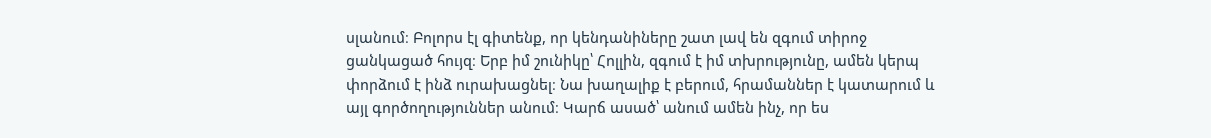սլանում։ Բոլորս էլ գիտենք, որ կենդանիները շատ լավ են զգում տիրոջ ցանկացած հույզ։ Երբ իմ շունիկը՝ Հոլլին, զգում է իմ տխրությունը, ամեն կերպ փորձում է ինձ ուրախացնել։ Նա խաղալիք է բերում, հրամաններ է կատարում և այլ գործողություններ անում։ Կարճ ասած՝ անում ամեն ինչ, որ ես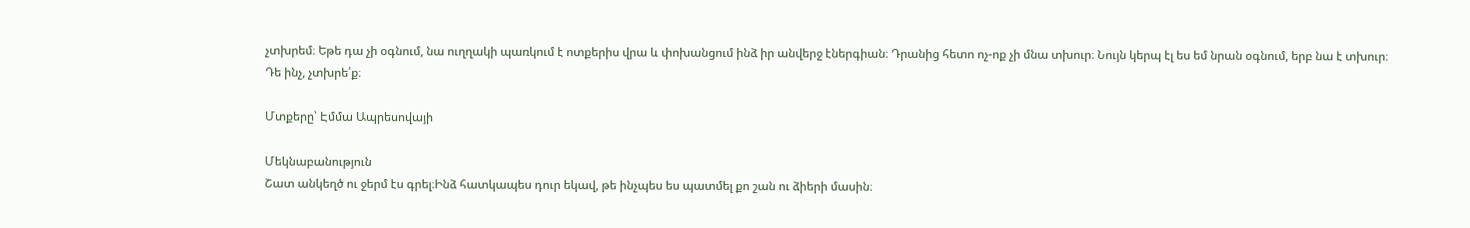չտխրեմ։ Եթե դա չի օգնում, նա ուղղակի պառկում է ոտքերիս վրա և փոխանցում ինձ իր անվերջ էներգիան։ Դրանից հետո ոչ-ոք չի մնա տխուր։ Նույն կերպ էլ ես եմ նրան օգնում, երբ նա է տխուր։
Դե ինչ, չտխրե՛ք։

Մտքերը՝ Էմմա Ապրեսովայի

Մեկնաբանություն
Շատ անկեղծ ու ջերմ էս գրել։Ինձ հատկապես դուր եկավ, թե ինչպես ես պատմել քո շան ու ձիերի մասին։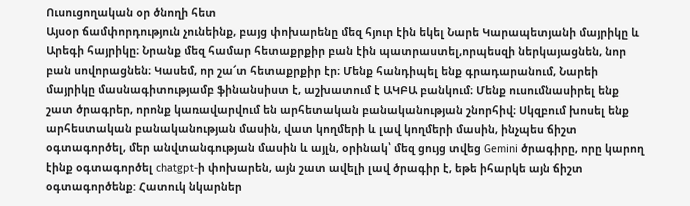Ուսուցողական օր ծնողի հետ
Այսօր ճամփորդություն չունեինք, բայց փոխարենը մեզ հյուր էին եկել Նարե Կարապետյանի մայրիկը և Արեգի հայրիկը։ Նրանք մեզ համար հետաքրքիր բան էին պատրաստել,որպեսզի ներկայացնեն, նոր բան սովորացնեն։ Կասեմ, որ շա՜տ հետաքրքիր էր։ Մենք հանդիպել ենք գրադարանում, Նարեի մայրիկը մասնագիտությամբ ֆինանսիստ է, աշխատում է ԱԿԲԱ բանկում։ Մենք ուսումնասիրել ենք շատ ծրագրեր, որոնք կառավարվում են արհետական բանականության շնորհիվ։ Սկզբում խոսել ենք արհեստական բանականության մասին, վատ կողմերի և լավ կողմերի մասին, ինչպես ճիշտ օգտագործել, մեր անվտանգության մասին և այլն, օրինակ՝ մեզ ցույց տվեց Gemini ծրագիրը, որը կարող էինք օգտագործել chatgpt-ի փոխարեն, այն շատ ավելի լավ ծրագիր է, եթե իհարկե այն ճիշտ օգտագործենք: Հատուկ նկարներ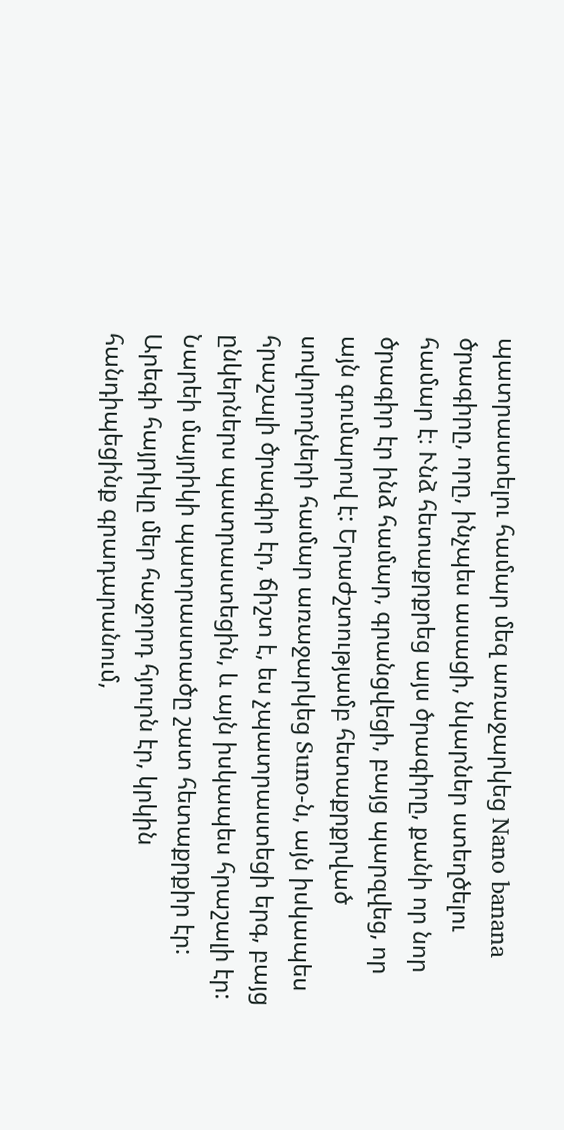պատրաստելու համար մեզ առաջարկեց Nano banana ծրագիրը, որը, ինչպես ասացի, նկարներ ստեղծելու համար է։ Ւնձ հետաքրքրեց այս ծրագիրը, քանի որ նոր ծրագիր էր ինձ համար, գրանցվեցի, բայց պարզվեց, որ այն գումարով է: Երաժշտությամբ հետաքրքրված սովորողների համար առաջարկեց Suno-ն, այն իսկապես հրաշալի ծրագիր էր, ճիշտ է, ես չպատրաստեցի երգ, բայց ընկերներս պատրաստեցին, և այն իսկապես հրաշալի էր: Նարեի մայրիկի պատրաստածը շատ հետաքրքիր էր: Արեգի հայրիկը մեր հաջորդ հյուրն էր, կրկին հանդիպեցինք գրադարանում,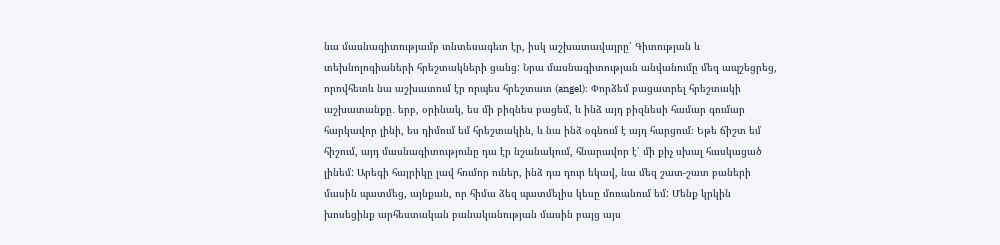նա մասնագիտությամբ տնտեսագետ էր, իսկ աշխատավայրը՝ Գիտության և տեխնոլոգիաների հրեշտակների ցանց: Նրա մասնագիտության անվանումը մեզ ապշեցրեց, որովհետև նա աշխատում էր որպես հրեշտատ (angel)։ Փորձեմ բացատրել հրեշտակի աշխատանքը․ երբ, օրինակ, ես մի բիզնես բացեմ, և ինձ այդ բիզնեսի համար գումար հարկավոր լինի, ես դիմում եմ հրեշտակին, և նա ինձ օգնում է այդ հարցում։ Եթե ճիշտ եմ հիշում, այդ մասնագիտությունը դա էր նշանակում, հնարավոր է՝ մի քիչ սխալ հասկացած լինեմ: Արեգի հայրիկը լավ հումոր ուներ, ինձ դա դուր եկավ, նա մեզ շատ-շատ բաների մասին պատմեց, այնքան, որ հիմա ձեզ պատմելիս կեսը մոռանում եմ: Մենք կրկին խոսեցինք արհեստական բանականության մասին բայց այս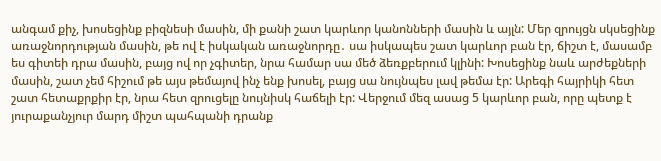անգամ քիչ, խոսեցինք բիզնեսի մասին, մի քանի շատ կարևոր կանոնների մասին և այլն: Մեր զրույցն սկսեցինք առաջնորդության մասին, թե ով է իսկական առաջնորդը․ սա իսկապես շատ կարևոր բան էր, ճիշտ է, մասամբ ես գիտեի դրա մասին, բայց ով որ չգիտեր, նրա համար սա մեծ ձեռքբերում կլինի: Խոսեցինք նաև արժեքների մասին, շատ չեմ հիշում թե այս թեմայով ինչ ենք խոսել, բայց սա նույնպես լավ թեմա էր: Արեգի հայրիկի հետ շատ հետաքրքիր էր, նրա հետ զրուցելը նույնիսկ հաճելի էր: Վերջում մեզ ասաց 5 կարևոր բան, որը պետք է յուրաքանչյուր մարդ միշտ պահպանի դրանք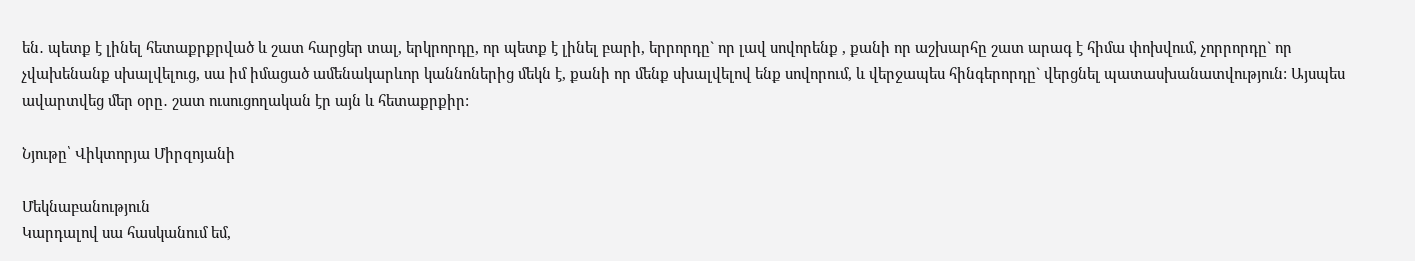են․ պետք է լինել հետաքրքրված և շատ հարցեր տալ, երկրորդը, որ պետք է լինել բարի, երրորդը` որ լավ սովորենք , քանի որ աշխարհը շատ արագ է հիմա փոխվում, չորրորդը` որ չվախենանք սխալվելուց, սա իմ իմացած ամենակարևոր կաննոներից մեկն է, քանի որ մենք սխալվելով ենք սովորում, և վերջապես հինգերորդը` վերցնել պատասխանատվություն: Այսպես ավարտվեց մեր օրը․ շատ ուսուցողական էր այն և հետաքրքիր:

Նյութը՝ Վիկտորյա Միրզոյանի

Մեկնաբանություն
Կարդալով սա հասկանում եմ,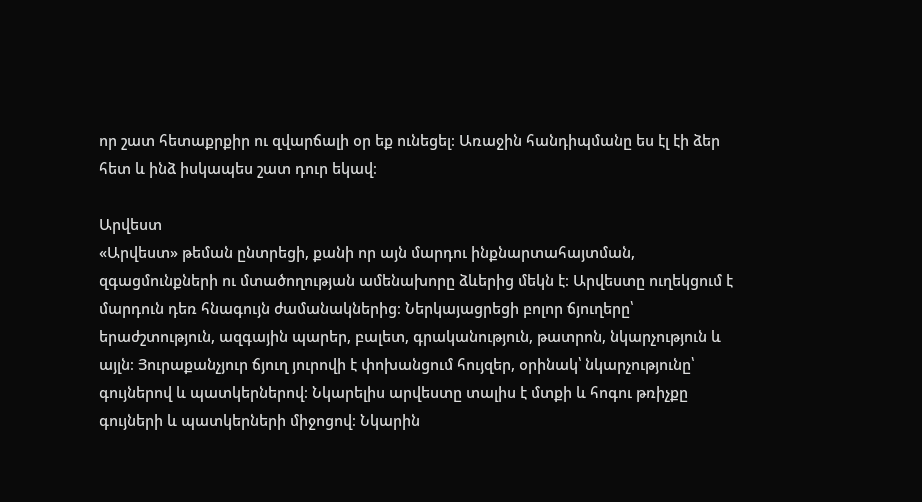որ շատ հետաքրքիր ու զվարճալի օր եք ունեցել։ Առաջին հանդիպմանը ես էլ էի ձեր հետ և ինձ իսկապես շատ դուր եկավ։

Արվեստ
«Արվեստ» թեման ընտրեցի, քանի որ այն մարդու ինքնարտահայտման, զգացմունքների ու մտածողության ամենախորը ձևերից մեկն է։ Արվեստը ուղեկցում է մարդուն դեռ հնագույն ժամանակներից։ Ներկայացրեցի բոլոր ճյուղերը՝ երաժշտություն, ազգային պարեր, բալետ, գրականություն, թատրոն, նկարչություն և այլն։ Յուրաքանչյուր ճյուղ յուրովի է փոխանցում հույզեր, օրինակ՝ նկարչությունը՝ գույներով և պատկերներով։ Նկարելիս արվեստը տալիս է մտքի և հոգու թռիչքը գույների և պատկերների միջոցով։ Նկարին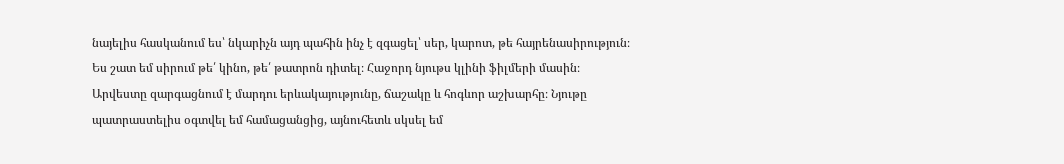նայելիս հասկանում ես՝ նկարիչն այդ պահին ինչ է զգացել՝ սեր, կարոտ, թե հայրենասիրություն։
Ես շատ եմ սիրում թե՛ կինո, թե՛ թատրոն դիտել։ Հաջորդ նյութս կլինի ֆիլմերի մասին։ Արվեստը զարգացնում է մարդու երևակայությունը, ճաշակը և հոգևոր աշխարհը։ Նյութը պատրաստելիս օգտվել եմ համացանցից, այնուհետև սկսել եմ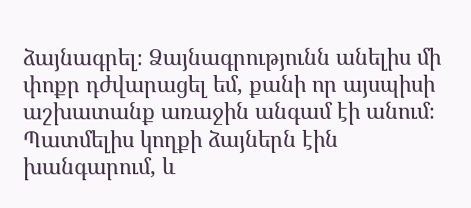ձայնագրել։ Ձայնագրությունն անելիս մի փոքր դժվարացել եմ, քանի որ այսպիսի աշխատանք առաջին անգամ էի անում։ Պատմելիս կողքի ձայներն էին խանգարում, և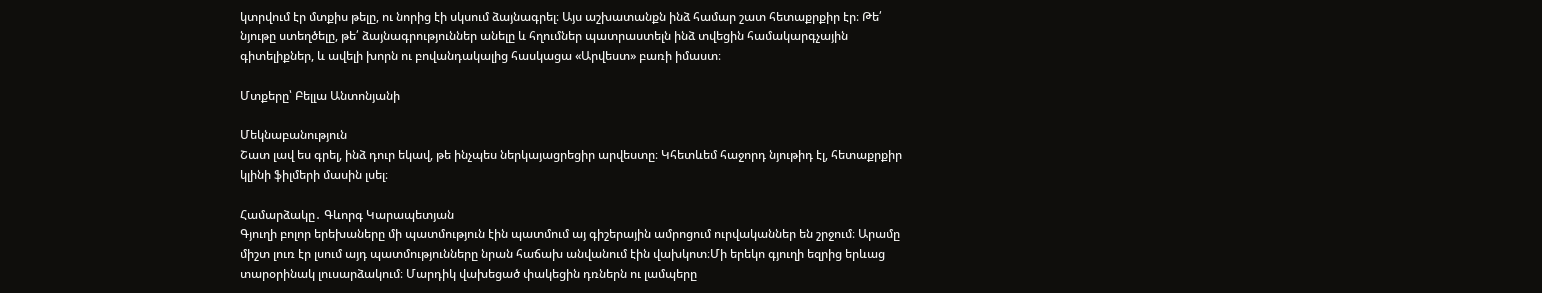կտրվում էր մտքիս թելը, ու նորից էի սկսում ձայնագրել։ Այս աշխատանքն ինձ համար շատ հետաքրքիր էր։ Թե՛ նյութը ստեղծելը, թե՛ ձայնագրություններ անելը և հղումներ պատրաստելն ինձ տվեցին համակարգչային գիտելիքներ, և ավելի խորն ու բովանդակալից հասկացա «Արվեստ» բառի իմաստ։

Մտքերը՝ Բելլա Անտոնյանի

Մեկնաբանություն
Շատ լավ ես գրել, ինձ դուր եկավ, թե ինչպես ներկայացրեցիր արվեստը։ Կհետևեմ հաջորդ նյութիդ էլ, հետաքրքիր կլինի ֆիլմերի մասին լսել։

Համարձակը․ Գևորգ Կարապետյան
Գյուղի բոլոր երեխաները մի պատմություն էին պատմում այ գիշերային ամրոցում ուրվականներ են շրջում։ Արամը միշտ լուռ էր լսում այդ պատմությունները նրան հաճախ անվանում էին վախկոտ։Մի երեկո գյուղի եզրից երևաց տարօրինակ լուսարձակում։ Մարդիկ վախեցած փակեցին դռներն ու լամպերը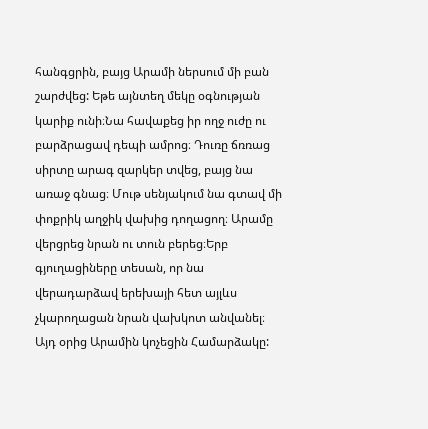հանգցրին, բայց Արամի ներսում մի բան շարժվեց: Եթե այնտեղ մեկը օգնության կարիք ունի։Նա հավաքեց իր ողջ ուժը ու բարձրացավ դեպի ամրոց։ Դուռը ճռռաց սիրտը արագ զարկեր տվեց, բայց նա առաջ գնաց։ Մութ սենյակում նա գտավ մի փոքրիկ աղջիկ վախից դողացող։ Արամը վերցրեց նրան ու տուն բերեց։Երբ գյուղացիները տեսան, որ նա վերադարձավ երեխայի հետ այլևս չկարողացան նրան վախկոտ անվանել։ Այդ օրից Արամին կոչեցին Համարձակը: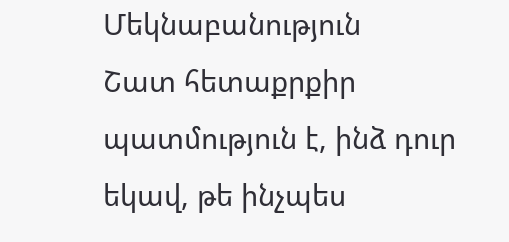Մեկնաբանություն
Շատ հետաքրքիր պատմություն է, ինձ դուր եկավ, թե ինչպես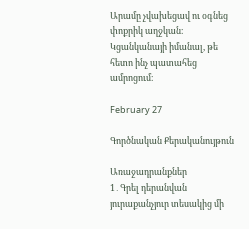Արամը չվախեցավ ու օգնեց փոքրիկ աղջկան։ Կցանկանայի իմանալ, թե հետո ինչ պատահեց ամրոցում։

February 27

Գործնական Քերականույթուն

Առաջադրանքներ
1․Գրել դերանվան յուրաքանչյուր տեսակից մի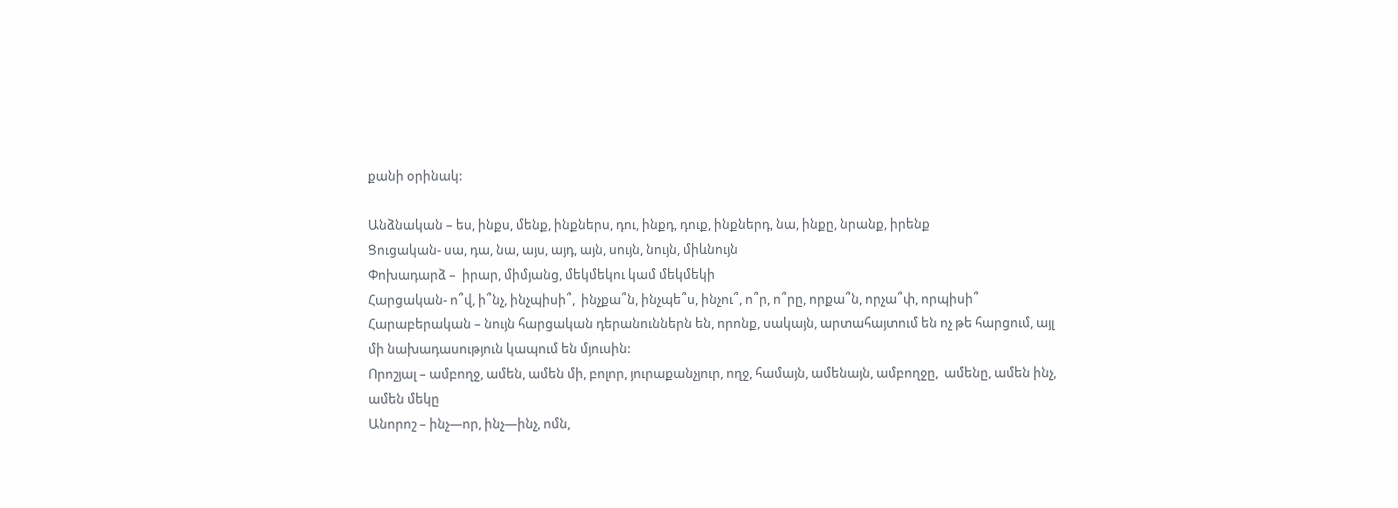քանի օրինակ:

Անձնական – ես, ինքս, մենք, ինքներս, դու, ինքդ, դուք, ինքներդ, նա, ինքը, նրանք, իրենք
Ցուցական- սա, դա, նա, այս, այդ, այն, սույն, նույն, միևնույն
Փոխադարձ –  իրար, միմյանց, մեկմեկու կամ մեկմեկի
Հարցական- ո՞վ, ի՞նչ, ինչպիսի՞,  ինչքա՞ն, ինչպե՞ս, ինչու՞, ո՞ր, ո՞րը, որքա՞ն, որչա՞փ, որպիսի՞
Հարաբերական – նույն հարցական դերանուններն են, որոնք, սակայն, արտահայտում են ոչ թե հարցում, այլ մի նախադասություն կապում են մյուսին:
Որոշյալ – ամբողջ, ամեն, ամեն մի, բոլոր, յուրաքանչյուր, ողջ, համայն, ամենայն, ամբողջը,  ամենը, ամեն ինչ, ամեն մեկը
Անորոշ – ինչ—որ, ինչ—ինչ, ոմն,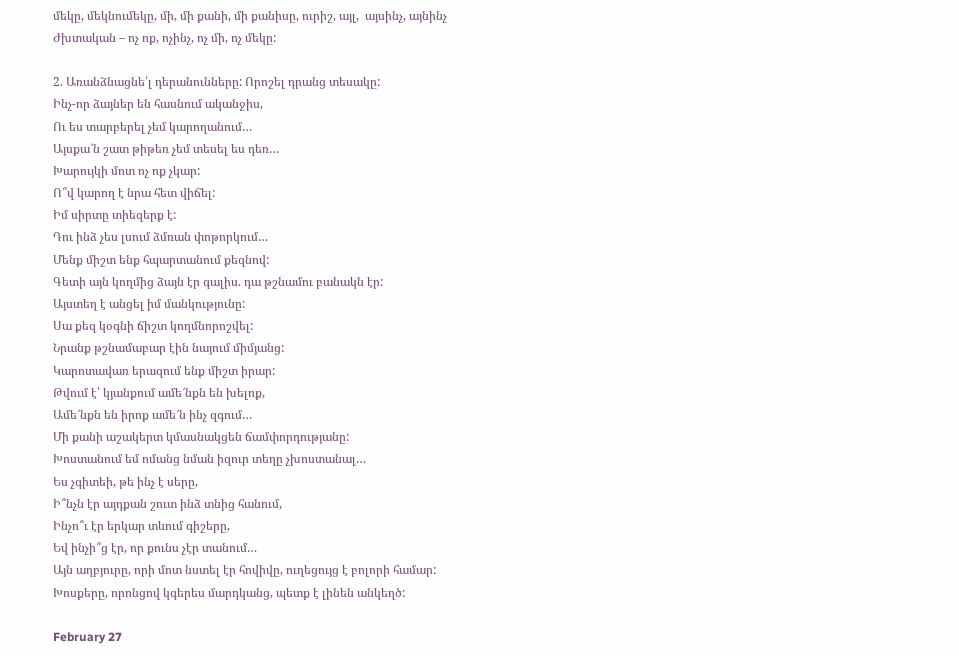մեկը, մեկնումեկը, մի, մի քանի, մի քանիսը, ուրիշ, այլ,  այսինչ, այնինչ
Ժխտական – ոչ ոք, ոչինչ, ոչ մի, ոչ մեկը:

2. Առանձնացնե՛լ դերանունները: Որոշել դրանց տեսակը:
Ինչ-որ ձայներ են հասնում ականջիս,
Ու ես տարբերել չեմ կարողանում…
Այսքա՜ն շատ թիթեռ չեմ տեսել ես դեռ…
Խարույկի մոտ ոչ ոք չկար:
Ո՞վ կարող է նրա հետ վիճել:
Իմ սիրտը տիեզերք է:
Դու ինձ չես լսում ձմռան փոթորկում…
Մենք միշտ ենք հպարտանում քեզնով:
Գետի այն կողմից ձայն էր գալիս. դա թշնամու բանակն էր:
Այստեղ է անցել իմ մանկությունը:
Սա քեզ կօգնի ճիշտ կողմնորոշվել:
Նրանք թշնամաբար էին նայում միմյանց:
Կարոտավառ երազում ենք միշտ իրար:
Թվում է՝ կյանքում ամե՜նքն են խելոք,
Ամե՜նքն են իրոք ամե՜ն ինչ զգում…
Մի քանի աշակերտ կմասնակցեն ճամփորդությանը:
Խոստանում եմ ոմանց նման իզուր տեղը չխոստանալ…
Ես չգիտեի, թե ինչ է սերը,
Ի՞նչն էր այդքան շուտ ինձ տնից հանում,
Ինչո՞ւ էր երկար տևում գիշերը,
Եվ ինչի՞ց էր, որ քունս չէր տանում…
Այն աղբյուրը, որի մոտ նստել էր հովիվը, ուղեցույց է բոլորի համար:
Խոսքերը, որոնցով կգերես մարդկանց, պետք է լինեն անկեղծ:

February 27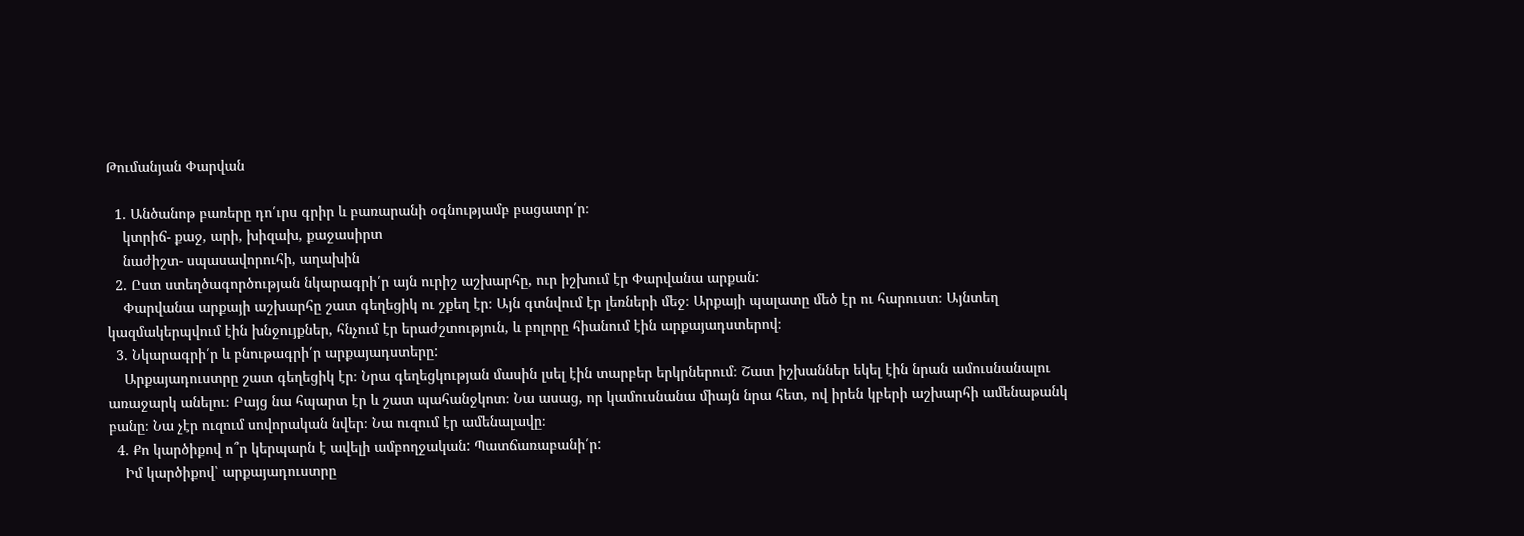Թումանյան Փարվան

  1. Անծանոթ բառերը դո՛ւրս գրիր և բառարանի օգնությամբ բացատր՛ր։
    կտրիճ- քաջ, արի, խիզախ, քաջասիրտ
    նաժիշտ- սպասավորուհի, աղախին
  2. Ըստ ստեղծագործության նկարագրի՛ր այն ուրիշ աշխարհը, ուր իշխում էր Փարվանա արքան:
    Փարվանա արքայի աշխարհը շատ գեղեցիկ ու շքեղ էր։ Այն գտնվում էր լեռների մեջ։ Արքայի պալատը մեծ էր ու հարուստ։ Այնտեղ կազմակերպվում էին խնջույքներ, հնչում էր երաժշտություն, և բոլորը հիանում էին արքայադստերով։
  3. Նկարագրի՛ր և բնութագրի՛ր արքայադստերը:
    Արքայադուստրը շատ գեղեցիկ էր։ Նրա գեղեցկության մասին լսել էին տարբեր երկրներում։ Շատ իշխաններ եկել էին նրան ամուսնանալու առաջարկ անելու։ Բայց նա հպարտ էր և շատ պահանջկոտ։ Նա ասաց, որ կամուսնանա միայն նրա հետ, ով իրեն կբերի աշխարհի ամենաթանկ բանը։ Նա չէր ուզում սովորական նվեր։ Նա ուզում էր ամենալավը։
  4. Քո կարծիքով ո՞ր կերպարն է ավելի ամբողջական: Պատճառաբանի՛ր:
    Իմ կարծիքով՝ արքայադուստրը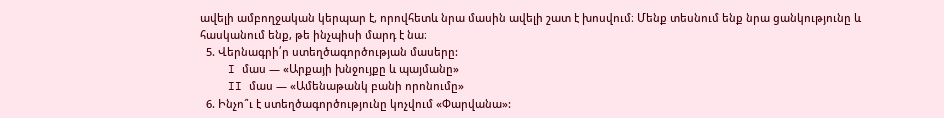ավելի ամբողջական կերպար է, որովհետև նրա մասին ավելի շատ է խոսվում։ Մենք տեսնում ենք նրա ցանկությունը և հասկանում ենք, թե ինչպիսի մարդ է նա։
  5. Վերնագրի՛ր ստեղծագործության մասերը:
    I մաս — «Արքայի խնջույքը և պայմանը»
    II մաս — «Ամենաթանկ բանի որոնումը»
  6. Ինչո՞ւ է ստեղծագործությունը կոչվում «Փարվանա»: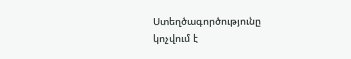Ստեղծագործությունը կոչվում է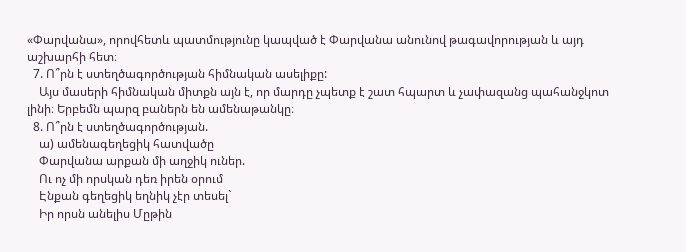«Փարվանա», որովհետև պատմությունը կապված է Փարվանա անունով թագավորության և այդ աշխարհի հետ։
  7. Ո՞րն է ստեղծագործության հիմնական ասելիքը:
    Այս մասերի հիմնական միտքն այն է, որ մարդը չպետք է շատ հպարտ և չափազանց պահանջկոտ լինի։ Երբեմն պարզ բաներն են ամենաթանկը։
  8. Ո՞րն է ստեղծագործության.
    ա) ամենագեղեցիկ հատվածը
    Փարվանա արքան մի աղջիկ ուներ.
    Ու ոչ մի որսկան դեռ իրեն օրում
    Էնքան գեղեցիկ եղնիկ չէր տեսել`
    Իր որսն անելիս Մըթին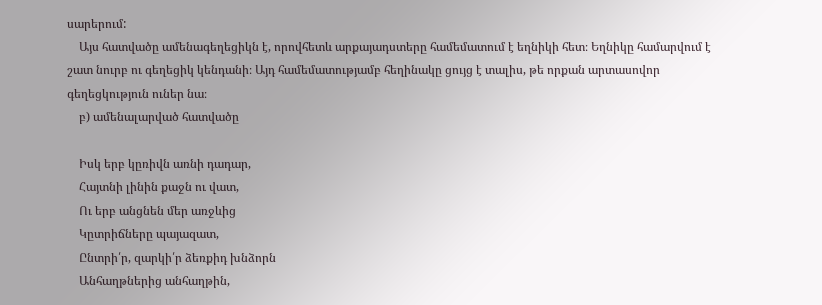սարերում:
    Այս հատվածը ամենագեղեցիկն է, որովհետև արքայադստերը համեմատում է եղնիկի հետ։ Եղնիկը համարվում է շատ նուրբ ու գեղեցիկ կենդանի։ Այդ համեմատությամբ հեղինակը ցույց է տալիս, թե որքան արտասովոր գեղեցկություն ուներ նա։
    բ) ամենալարված հատվածը

    Իսկ երբ կըռիվն առնի դադար,
    Հայտնի լինին քաջն ու վատ,
    Ու երբ անցնեն մեր առջևից
    Կըտրիճները պայազատ,
    Ընտրի՛ր, զարկի՛ր ձեռքիդ խնձորն
    Անհաղթներից անհաղթին,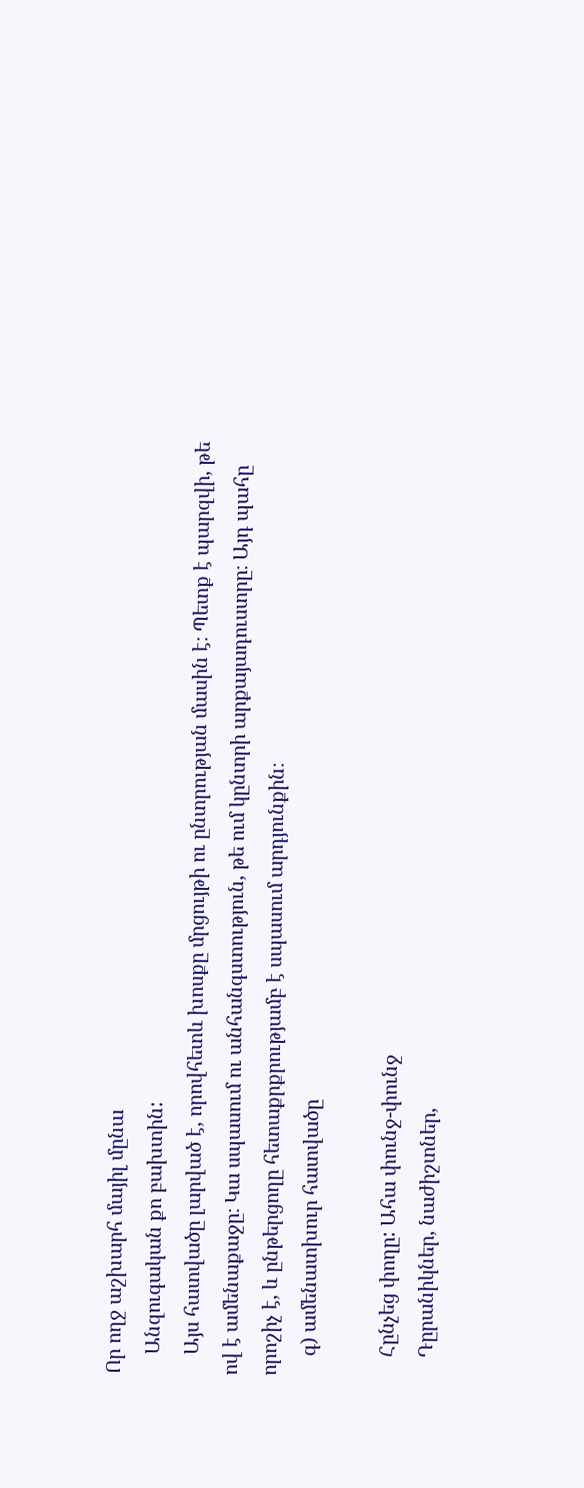Որ ողջ աշխարհ մայիլ մընա
    Անզուգական քո բախտին:
    Այս հատվածը լարված է, որովհետև խոսքը մրցույթի ու ընտրության մասին է։ Պետք է պարզվի, թե ով է ամենաքաջը։ Կա սպասում ու անհանգստություն, թե ում կընտրի արքայադուստրը։ Այդ պահը որոշիչ է, և ընթերցողը հետաքրքրությամբ է սպասում արդյունքին։
    գ) ամենատխուր հատվածը

    Հընչեց փողը: Ահա փունջ-փունջ
    Դըրանիկներ, նաժիշտներ,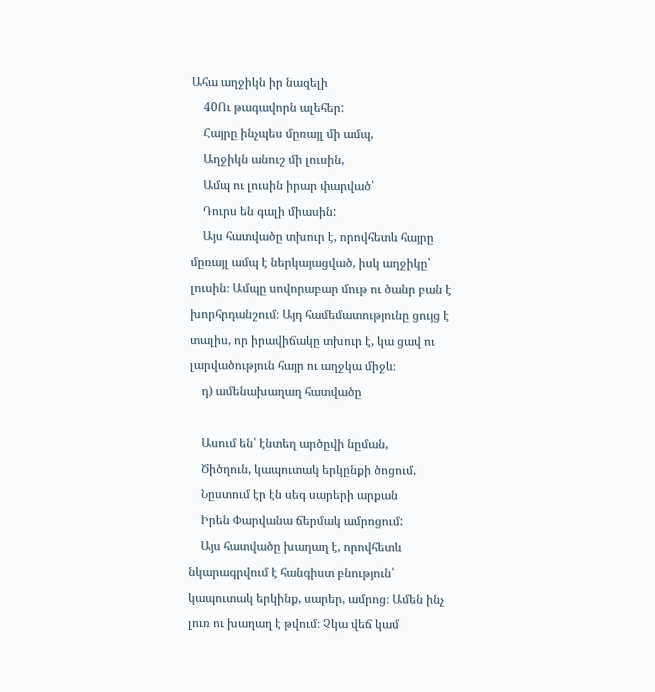Ահա աղջիկն իր նազելի
    40Ու թագավորն ալեհեր:
    Հայրը ինչպես մըռայլ մի ամպ,
    Աղջիկն անուշ մի լուսին,
    Ամպ ու լուսին իրար փարված՝
    Դուրս են գալի միասին:
    Այս հատվածը տխուր է, որովհետև հայրը մըռայլ ամպ է ներկայացված, իսկ աղջիկը՝ լուսին։ Ամպը սովորաբար մութ ու ծանր բան է խորհրդանշում։ Այդ համեմատությունը ցույց է տալիս, որ իրավիճակը տխուր է, կա ցավ ու լարվածություն հայր ու աղջկա միջև։
    դ) ամենախաղաղ հատվածը

    Ասում են՝ էնտեղ արծըվի նըման,
    Ծիծղուն, կապուտակ երկընքի ծոցում,
    Նըստում էր էն սեգ սարերի արքան
    Իրեն Փարվանա ճերմակ ամրոցում:
    Այս հատվածը խաղաղ է, որովհետև նկարագրվում է հանգիստ բնություն՝ կապուտակ երկինք, սարեր, ամրոց։ Ամեն ինչ լուռ ու խաղաղ է թվում։ Չկա վեճ կամ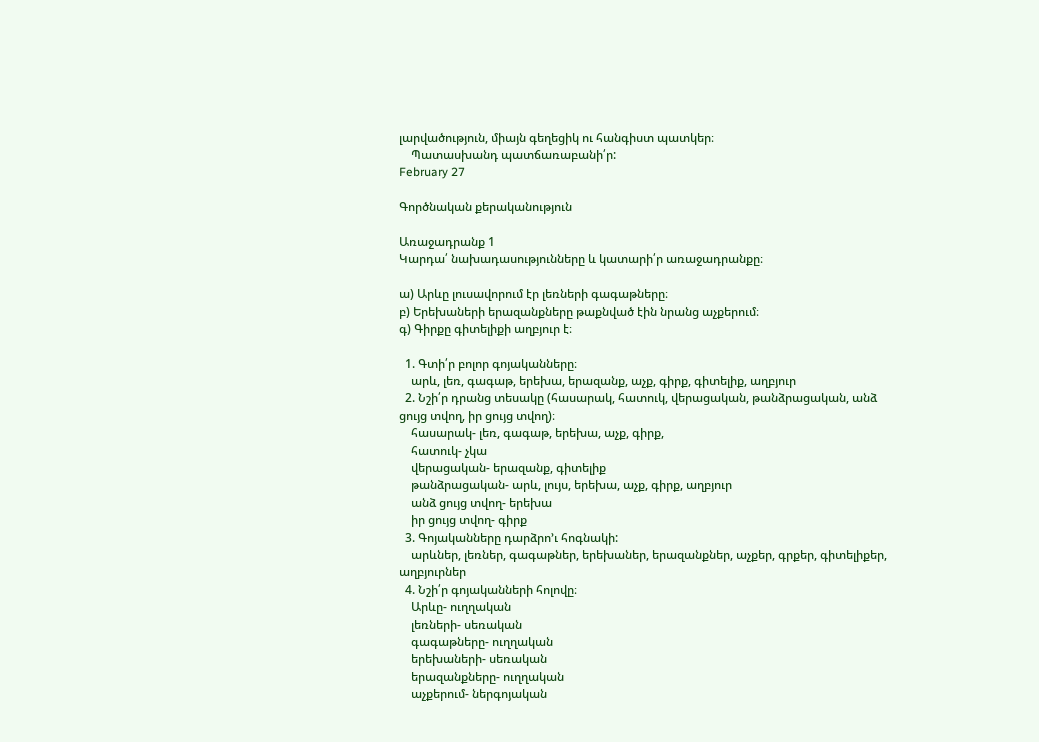լարվածություն, միայն գեղեցիկ ու հանգիստ պատկեր։
    Պատասխանդ պատճառաբանի՛ր:
February 27

Գործնական քերականություն

Առաջադրանք 1
Կարդա՛ նախադասությունները և կատարի՛ր առաջադրանքը։

ա) Արևը լուսավորում էր լեռների գագաթները։
բ) Երեխաների երազանքները թաքնված էին նրանց աչքերում։
գ) Գիրքը գիտելիքի աղբյուր է։

  1. Գտի՛ր բոլոր գոյականները։
    արև, լեռ, գագաթ, երեխա, երազանք, աչք, գիրք, գիտելիք, աղբյուր
  2. Նշի՛ր դրանց տեսակը (հասարակ, հատուկ, վերացական, թանձրացական, անձ ցույց տվող, իր ցույց տվող)։
    հասարակ- լեռ, գագաթ, երեխա, աչք, գիրք,
    հատուկ- չկա
    վերացական- երազանք, գիտելիք
    թանձրացական- արև, լույս, երեխա, աչք, գիրք, աղբյուր
    անձ ցույց տվող- երեխա
    իր ցույց տվող- գիրք
  3. Գոյականները դարձրո’ւ հոգնակի:
    արևներ, լեռներ, գագաթներ, երեխաներ, երազանքներ, աչքեր, գրքեր, գիտելիքեր, աղբյուրներ
  4. Նշի՛ր գոյականների հոլովը։
    Արևը- ուղղական
    լեռների- սեռական
    գագաթները- ուղղական
    երեխաների- սեռական
    երազանքները- ուղղական
    աչքերում- ներգոյական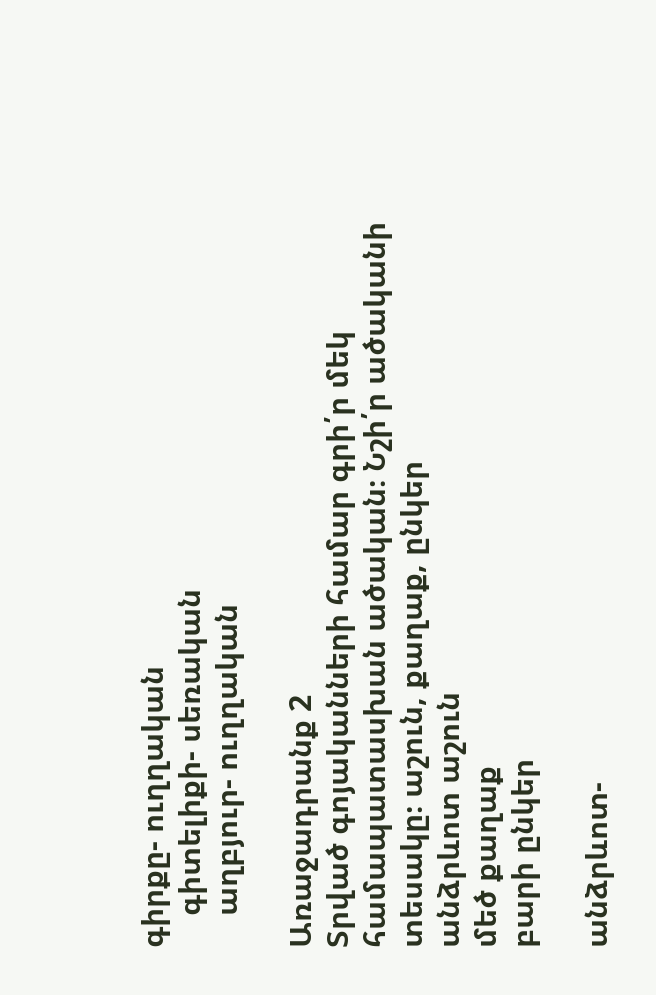գիրքը- ուղղական
    գիտելիքի- սեռական
    աղբյուր- ուղղական

Առաջադրանք 2
Տրված գոյականների համար գրի՛ր մեկ համապատասխան ածական։ Նշի՛ր ածականի տեսակը։ աշուն, քաղաք, ընկեր
անձրևոտ աշուն
մեծ քաղաք
բարի ընկեր

անձրևոտ-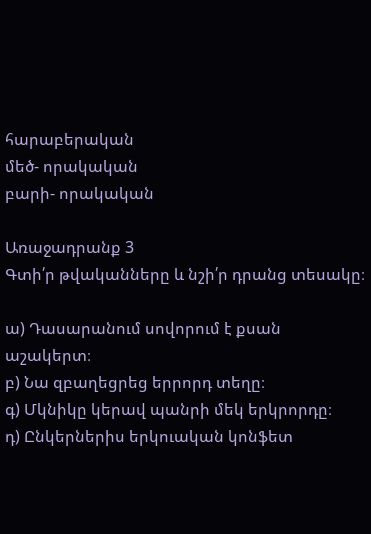հարաբերական
մեծ- որակական
բարի- որակական

Առաջադրանք 3
Գտի՛ր թվականները և նշի՛ր դրանց տեսակը։

ա) Դասարանում սովորում է քսան աշակերտ։
բ) Նա զբաղեցրեց երրորդ տեղը։
գ) Մկնիկը կերավ պանրի մեկ երկրորդը։
դ) Ընկերներիս երկուական կոնֆետ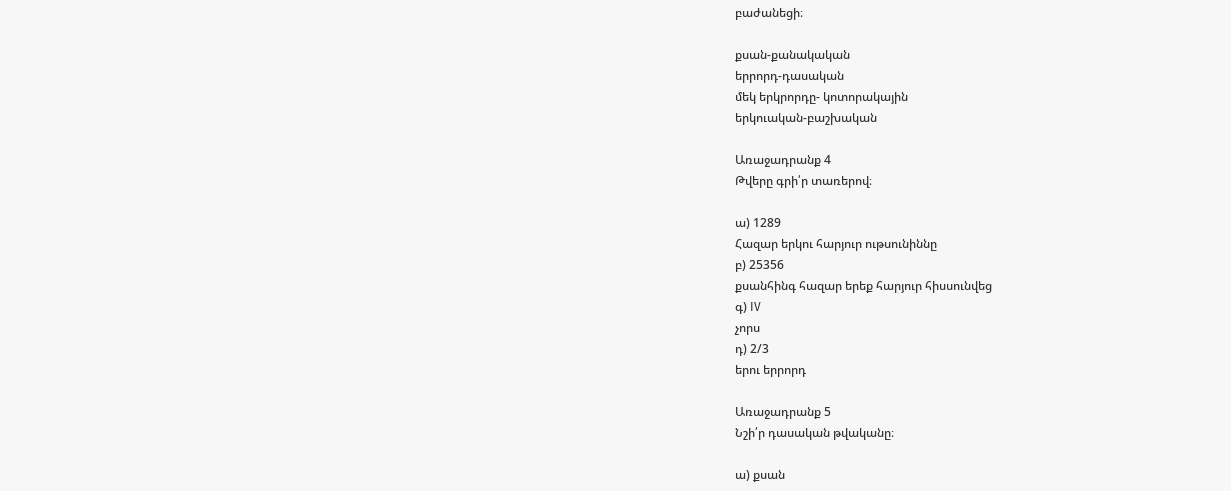բաժանեցի։

քսան-քանակական
երրորդ-դասական
մեկ երկրորդը- կոտորակային
երկուական-բաշխական

Առաջադրանք 4
Թվերը գրի՛ր տառերով։

ա) 1289
Հազար երկու հարյուր ութսունիննը
բ) 25356
քսանհինգ հազար երեք հարյուր հիսսունվեց
գ) IV
չորս
դ) 2/3
երու երրորդ

Առաջադրանք 5
Նշի՛ր դասական թվականը։

ա) քսան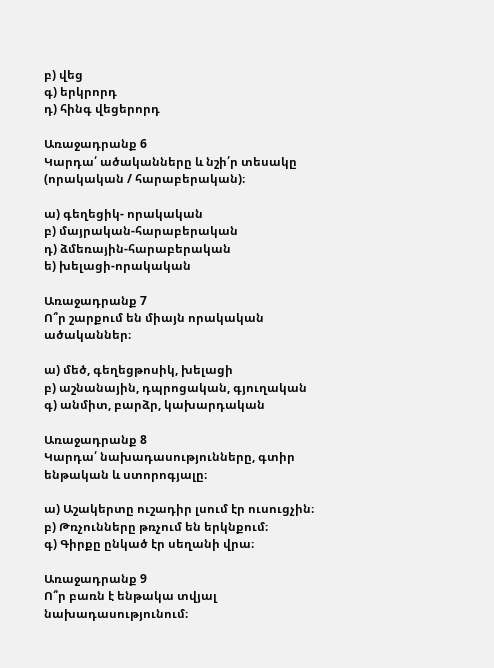բ) վեց
գ) երկրորդ
դ) հինգ վեցերորդ

Առաջադրանք 6
Կարդա՛ ածականները և նշի՛ր տեսակը (որակական / հարաբերական)։

ա) գեղեցիկ- որակական
բ) մայրական-հարաբերական
դ) ձմեռային-հարաբերական
ե) խելացի-որակական

Առաջադրանք 7
Ո՞ր շարքում են միայն որակական ածականներ։

ա) մեծ, գեղեցթոսիկ, խելացի
բ) աշնանային, դպրոցական, գյուղական
գ) անմիտ, բարձր, կախարդական

Առաջադրանք 8
Կարդա՛ նախադասությունները, գտիր ենթական և ստորոգյալը։

ա) Աշակերտը ուշադիր լսում էր ուսուցչին։
բ) Թռչունները թռչում են երկնքում։
գ) Գիրքը ընկած էր սեղանի վրա։

Առաջադրանք 9
Ո՞ր բառն է ենթակա տվյալ նախադասությունում։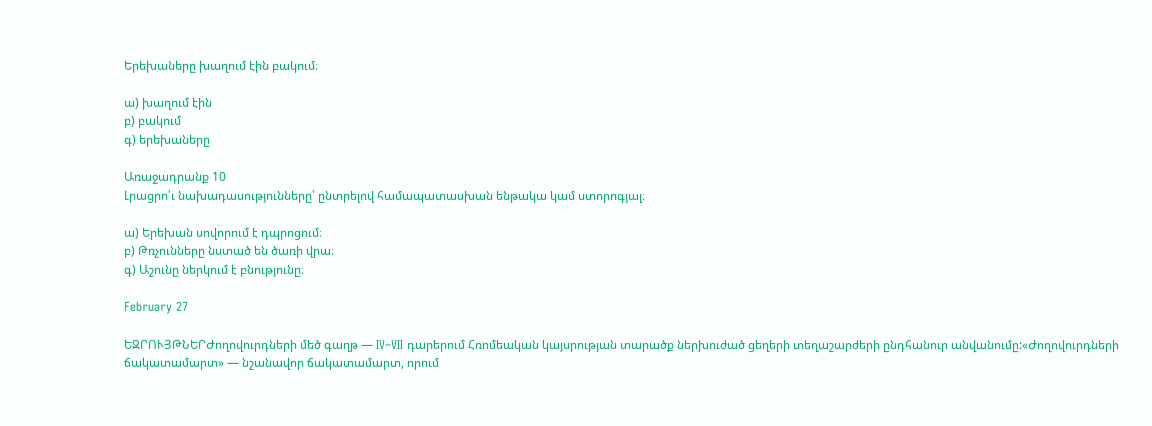Երեխաները խաղում էին բակում։

ա) խաղում էին
բ) բակում
գ) երեխաները

Առաջադրանք 10
Լրացրո՛ւ նախադասությունները՝ ընտրելով համապատասխան ենթակա կամ ստորոգյալ։

ա) Երեխան սովորում է դպրոցում։
բ) Թռչունները նստած են ծառի վրա։
գ) Աշունը ներկում է բնությունը։

February 27

ԵԶՐՈՒՅԹՆԵՐԺողովուրդների մեծ գաղթ — IV–VII դարերում Հռոմեական կայսրության տարածք ներխուժած ցեղերի տեղաշարժերի ընդհանուր անվանումը:«Ժողովուրդների ճակատամարտ» — նշանավոր ճակատամարտ, որում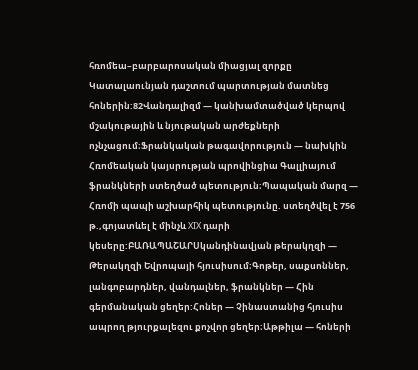հռոմեա–բարբարոսական միացյալ զորքը Կատալաունյան դաշտում պարտության մատնեց հոներին:82Վանդալիզմ — կանխամտածված կերպով մշակութային և նյութական արժեքների ոչնչացում։Ֆրանկական թագավորություն — նախկին Հռոմեական կայսրության պրովինցիա Գալլիայում ֆրանկների ստեղծած պետություն։Պապական մարզ — Հռոմի պապի աշխարհիկ պետությունը. ստեղծվել է 756 թ.,գոյատևել է մինչև XIX դարի կեսերը:ԲԱՌԱՊԱՇԱՐՍկանդինավյան թերակղզի — Թերակղզի Եվրոպայի հյուսիսում։Գոթեր, սաքսոններ, լանգոբարդներ, վանդալներ, ֆրանկներ — Հին գերմանական ցեղեր:Հոներ — Չինաստանից հյուսիս ապրող թյուրքալեզու քոչվոր ցեղեր։Աթթիլա — հոների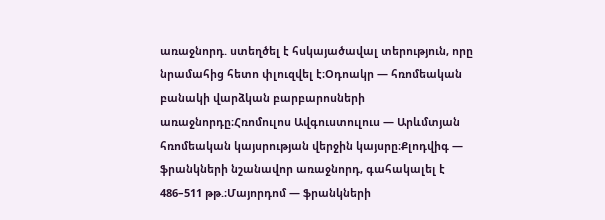առաջնորդ. ստեղծել է հսկայածավալ տերություն, որը նրամահից հետո փլուզվել է։Օդոակր — հռոմեական բանակի վարձկան բարբարոսների առաջնորդը։Հռոմուլոս Ավգուստուլուս — Արևմտյան հռոմեական կայսրության վերջին կայսրը։Քլոդվիգ — ֆրանկների նշանավոր առաջնորդ, գահակալել է 486–511 թթ.։Մայորդոմ — ֆրանկների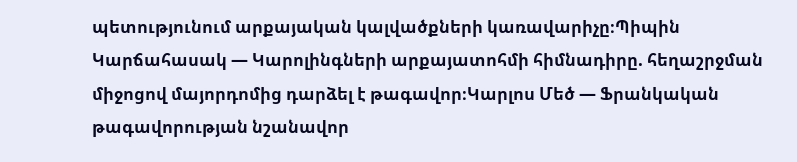պետությունում արքայական կալվածքների կառավարիչը։Պիպին Կարճահասակ — Կարոլինգների արքայատոհմի հիմնադիրը. հեղաշրջման միջոցով մայորդոմից դարձել է թագավոր։Կարլոս Մեծ — Ֆրանկական թագավորության նշանավոր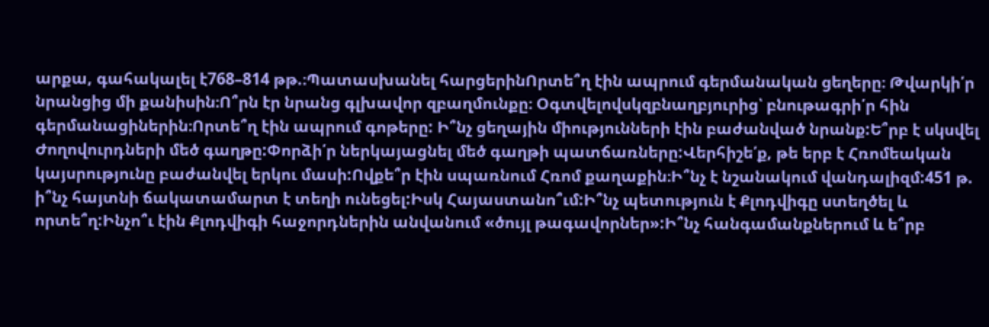արքա, գահակալել է768–814 թթ.։Պատասխանել հարցերինՈրտե՞ղ էին ապրում գերմանական ցեղերը։ Թվարկի՛ր նրանցից մի քանիսին։Ո՞րն էր նրանց գլխավոր զբաղմունքը։ Օգտվելովսկզբնաղբյուրից՝ բնութագրի՛ր հին գերմանացիներին։Որտե՞ղ էին ապրում գոթերը: Ի՞նչ ցեղային միությունների էին բաժանված նրանք:Ե՞րբ է սկսվել Ժողովուրդների մեծ գաղթը:Փորձի՛ր ներկայացնել մեծ գաղթի պատճառները:Վերհիշե՛ք, թե երբ է Հռոմեական կայսրությունը բաժանվել երկու մասի:Ովքե՞ր էին սպառնում Հռոմ քաղաքին։Ի՞նչ է նշանակում վանդալիզմ:451 թ. ի՞նչ հայտնի ճակատամարտ է տեղի ունեցել:Իսկ Հայաստանո՞ւմ:Ի՞նչ պետություն է Քլոդվիգը ստեղծել և որտե՞ղ:Ինչո՞ւ էին Քլոդվիգի հաջորդներին անվանում «ծույլ թագավորներ»:Ի՞նչ հանգամանքներում և ե՞րբ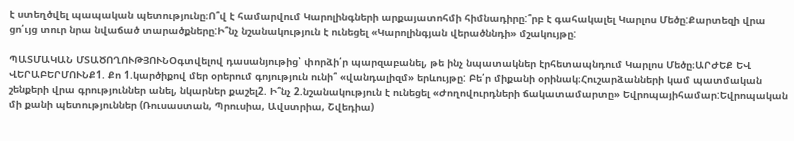է ստեղծվել պապական պետությունը։Ո՞վ է համարվում Կարոլինգների արքայատոհմի հիմնադիրը:՞րբ է գահակալել Կարլոս Մեծը:Քարտեզի վրա ցո՛ւյց տուր նրա նվաճած տարածքները:Ի՞նչ նշանակություն է ունեցել «Կարոլինգյան վերածննդի» մշակույթը:

ՊԱՏՄԱԿԱՆ ՄՏԱԾՈՂՈՒԹՅՈՒՆՕգտվելով դասանյութից՝ փորձի՛ր պարզաբանել, թե ինչ նպատակներ էրհետապնդում Կարլոս Մեծը։ԱՐԺԵՔ ԵՎ ՎԵՐԱԲԵՐՄՈՒՆՔ1. Քո 1.կարծիքով մեր օրերում գոյություն ունի՞ «վանդալիզմ» երևույթը: Բե՛ր միքանի օրինակ։Հուշարձանների կամ պատմական շենքերի վրա գրություններ անել, նկարներ քաշել2. Ի՞նչ 2.նշանակություն է ունեցել «Ժողովուրդների ճակատամարտը» Եվրոպայիհամար:Եվրոպական մի քանի պետություններ (Ռուսաստան, Պրուսիա, Ավստրիա, Շվեդիա)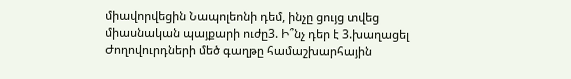միավորվեցին Նապոլեոնի դեմ, ինչը ցույց տվեց միասնական պայքարի ուժը3. Ի՞նչ դեր է 3.խաղացել Ժողովուրդների մեծ գաղթը համաշխարհային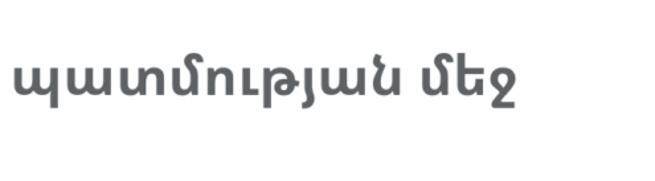պատմության մեջ